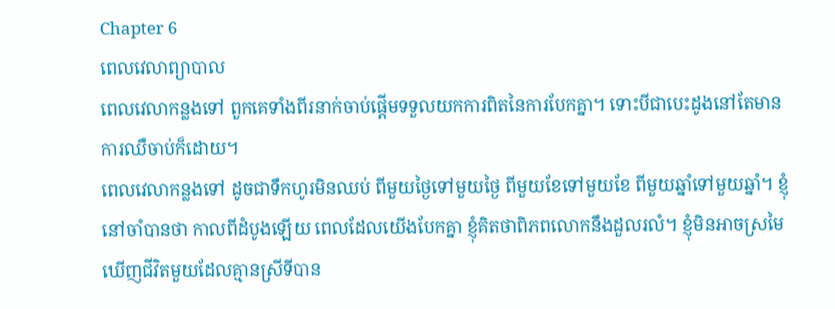Chapter 6
ពេលវេលាព្យាបាល
ពេលវេលាកន្លងទៅ ពួកគេទាំងពីរនាក់ចាប់ផ្តើមទទួលយកការពិតនៃការបែកគ្នា។ ទោះបីជាបេះដូងនៅតែមានការឈឺចាប់ក៏ដោយ។
ពេលវេលាកន្លងទៅ ដូចជាទឹកហូរមិនឈប់ ពីមួយថ្ងៃទៅមួយថ្ងៃ ពីមួយខែទៅមួយខែ ពីមួយឆ្នាំទៅមួយឆ្នាំ។ ខ្ញុំនៅចាំបានថា កាលពីដំបូងឡើយ ពេលដែលយើងបែកគ្នា ខ្ញុំគិតថាពិភពលោកនឹងដួលរលំ។ ខ្ញុំមិនអាចស្រមៃឃើញជីវិតមួយដែលគ្មានស្រីទីបាន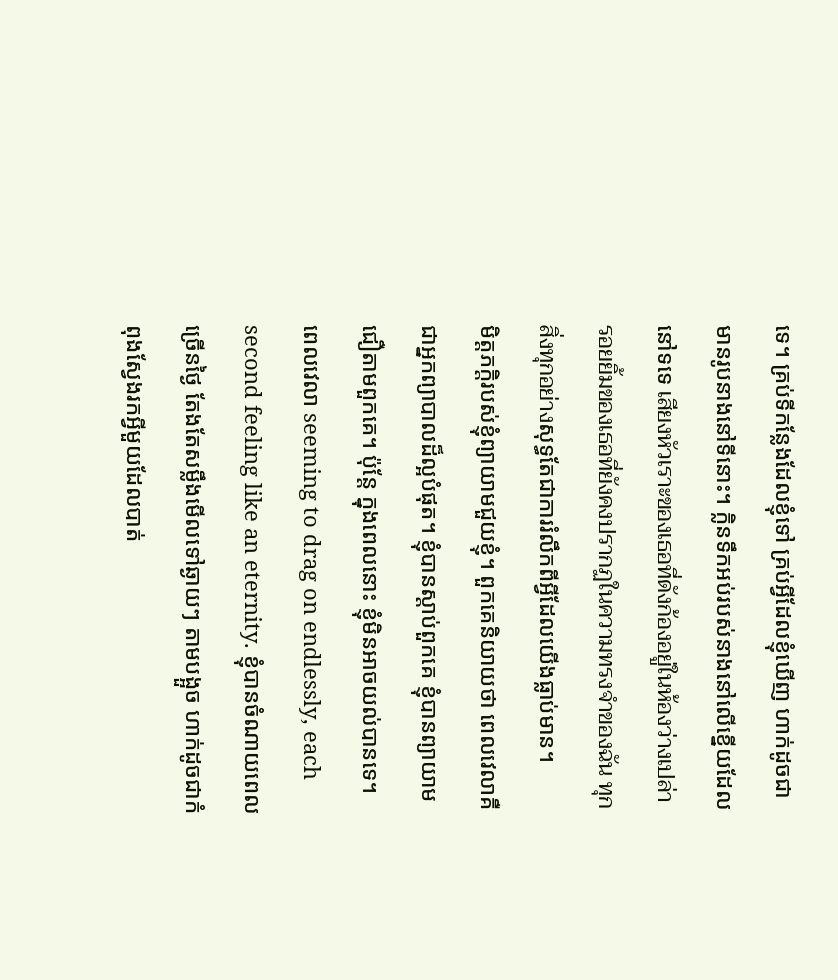ទេ។ គ្រប់ទីកន្លែងដែលខ្ញុំទៅ គ្រប់អ្វីដែលខ្ញុំឃើញ ហាក់ដូចជាមានរូបនាងនៅទីនោះ។ ក្លិនទឹកអប់របស់នាងនៅលើខ្នើយដែលនៅទទេ เสียงหัวเราะของเธอที่ดังก้องอยู่ในห้องว่างเปล่า รอยยิ้มของเธอที่ยังคงปรากฏในความทรงจำของฉัน ทุกสิ่งทุกอย่างសុទ្ធតែជាការរំលឹកពីអ្វីដែលយើងធ្លាប់មាន។
មិត្តភក្តិរបស់ខ្ញុំព្យាយាមជួយខ្ញុំ។ ពួកគេនិយាយថា ពេលវេលាគឺជាអ្នកព្យាបាលដ៏ល្អបំផុត។ ខ្ញុំបានស្តាប់ពួកគេ ខ្ញុំបានព្យាយាមជឿតាមពួកគេ។ ប៉ុន្តែ ក្នុងពេលនោះ ខ្ញុំមិនអាចយល់បានទេ។ ពេលវេលា seeming to drag on endlessly, each second feeling like an eternity. ខ្ញុំបានចំណាយពេលច្រើនថ្ងៃ តែងតែសម្លឹងមើលទៅឆ្ងាយៗ តាមបង្អួច ហាក់ដូចជាកំពុងស្វែងរកអ្វីមួយដែលបាត់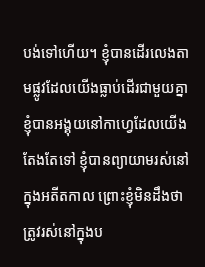បង់ទៅហើយ។ ខ្ញុំបានដើរលេងតាមផ្លូវដែលយើងធ្លាប់ដើរជាមួយគ្នា ខ្ញុំបានអង្គុយនៅកាហ្វេដែលយើងតែងតែទៅ ខ្ញុំបានព្យាយាមរស់នៅក្នុងអតីតកាល ព្រោះខ្ញុំមិនដឹងថាត្រូវរស់នៅក្នុងប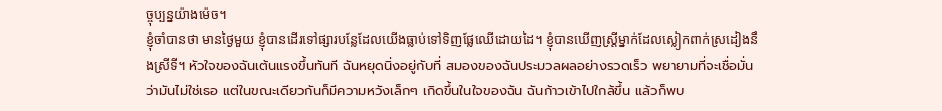ច្ចុប្បន្នយ៉ាងម៉េច។
ខ្ញុំចាំបានថា មានថ្ងៃមួយ ខ្ញុំបានដើរទៅផ្សារបន្លែដែលយើងធ្លាប់ទៅទិញផ្លែឈើដោយដៃ។ ខ្ញុំបានឃើញស្ត្រីម្នាក់ដែលស្លៀកពាក់ស្រដៀងនឹងស្រីទី។ หัวใจของฉันเต้นแรงขึ้นทันที ฉันหยุดนิ่งอยู่กับที่ สมองของฉันประมวลผลอย่างรวดเร็ว พยายามที่จะเชื่อมั่นว่ามันไม่ใช่เธอ แต่ในขณะเดียวกันก็มีความหวังเล็กๆ เกิดขึ้นในใจของฉัน ฉันก้าวเข้าไปใกล้ขึ้น แล้วก็พบ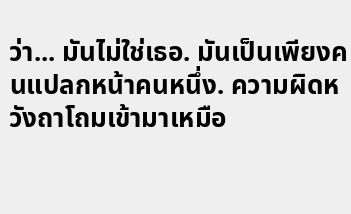ว่า... มันไม่ใช่เธอ. มันเป็นเพียงคนแปลกหน้าคนหนึ่ง. ความผิดหวังถาโถมเข้ามาเหมือ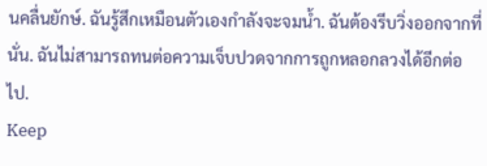นคลื่นยักษ์. ฉันรู้สึกเหมือนตัวเองกำลังจะจมน้ำ. ฉันต้องรีบวิ่งออกจากที่นั่น. ฉันไม่สามารถทนต่อความเจ็บปวดจากการถูกหลอกลวงได้อีกต่อไป.
Keep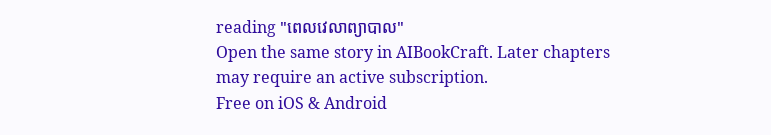reading "ពេលវេលាព្យាបាល"
Open the same story in AIBookCraft. Later chapters may require an active subscription.
Free on iOS & Android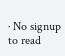· No signup to read